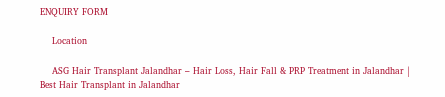ENQUIRY FORM

    Location

    ASG Hair Transplant Jalandhar – Hair Loss, Hair Fall & PRP Treatment in Jalandhar | Best Hair Transplant in Jalandhar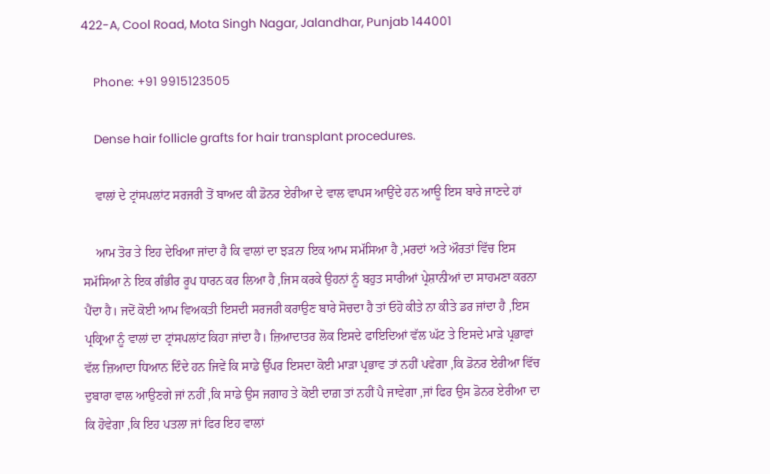422-A, Cool Road, Mota Singh Nagar, Jalandhar, Punjab 144001

    Phone: +91 9915123505

    Dense hair follicle grafts for hair transplant procedures.

    ਵਾਲਾਂ ਦੇ ਟ੍ਰਾਂਸਪਲਾਂਟ ਸਰਜਰੀ ਤੋਂ ਬਾਅਦ ਕੀ ਡੋਨਰ ਏਰੀਆ ਦੇ ਵਾਲ ਵਾਪਸ ਆਉਂਦੇ ਹਨ ਆਊ ਇਸ ਬਾਰੇ ਜਾਣਦੇ ਹਾਂ

    ਆਮ ਤੋਰ ਤੇ ਇਹ ਦੇਖਿਆ ਜਾਂਦਾ ਹੈ ਕਿ ਵਾਲਾਂ ਦਾ ਝੜਨਾ ਇਕ ਆਮ ਸਮੱਸਿਆ ਹੈ ,ਮਰਦਾਂ ਅਤੇ ਔਰਤਾਂ ਵਿੱਚ ਇਸ ਸਮੱਸਿਆ ਨੇ ਇਕ ਗੰਭੀਰ ਰੂਪ ਧਾਰਨ ਕਰ ਲਿਆ ਹੈ ,ਜਿਸ ਕਰਕੇ ਉਹਨਾਂ ਨੂੰ ਬਹੁਤ ਸਾਰੀਆਂ ਪ੍ਰੇਸ਼ਾਨੀਆਂ ਦਾ ਸਾਹਮਣਾ ਕਰਨਾ ਪੈਂਦਾ ਹੈ। ਜਦੋਂ ਕੋਈ ਆਮ ਵਿਅਕਤੀ ਇਸਦੀ ਸਰਜਰੀ ਕਰਾਉਣ ਬਾਰੇ ਸੋਚਦਾ ਹੈ ਤਾਂ ਓਹੋ ਕੀਤੇ ਨਾ ਕੀਤੇ ਡਰ ਜਾਂਦਾ ਹੈ ,ਇਸ ਪ੍ਰਕ੍ਰਿਆ ਨੂੰ ਵਾਲਾਂ ਦਾ ਟ੍ਰਾਂਸਪਲਾਂਟ ਕਿਹਾ ਜਾਂਦਾ ਹੈ। ਜ਼ਿਆਦਾਤਰ ਲੋਕ ਇਸਦੇ ਫਾਇਦਿਆਂ ਵੱਲ ਘੱਟ ਤੇ ਇਸਦੇ ਮਾੜੇ ਪ੍ਰਭਾਵਾਂ ਵੱਲ ਜ਼ਿਆਦਾ ਧਿਆਨ ਦਿੰਦੇ ਹਨ ਜਿਵੇਂ ਕਿ ਸਾਡੇ ਉੱਪਰ ਇਸਦਾ ਕੋਈ ਮਾੜਾ ਪ੍ਰਭਾਵ ਤਾਂ ਨਹੀਂ ਪਵੇਗਾ ,ਕਿ ਡੋਨਰ ਏਰੀਆ ਵਿੱਚ ਦੁਬਾਰਾ ਵਾਲ ਆਉਣਗੇ ਜਾਂ ਨਹੀਂ ,ਕਿ ਸਾਡੇ ਉਸ ਜਗਾਹ ਤੇ ਕੋਈ ਦਾਗ਼ ਤਾਂ ਨਹੀਂ ਪੈ ਜਾਵੇਗਾ ,ਜਾਂ ਫਿਰ ਉਸ ਡੋਨਰ ਏਰੀਆ ਦਾ ਕਿ ਹੋਵੇਗਾ ,ਕਿ ਇਹ ਪਤਲਾ ਜਾਂ ਫਿਰ ਇਹ ਵਾਲਾਂ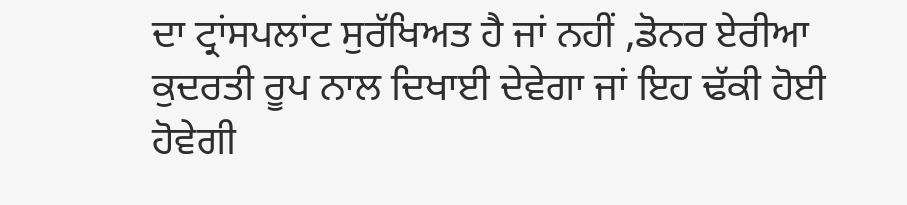ਦਾ ਟ੍ਰਾਂਸਪਲਾਂਟ ਸੁਰੱਖਿਅਤ ਹੈ ਜਾਂ ਨਹੀਂ ,ਡੋਨਰ ਏਰੀਆ ਕੁਦਰਤੀ ਰੂਪ ਨਾਲ ਦਿਖਾਈ ਦੇਵੇਗਾ ਜਾਂ ਇਹ ਢੱਕੀ ਹੋਈ ਹੋਵੇਗੀ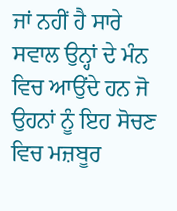ਜਾਂ ਨਹੀਂ ਹੈ ਸਾਰੇ ਸਵਾਲ ਉਨ੍ਹਾਂ ਦੇ ਮੰਨ ਵਿਚ ਆਉਂਦੇ ਹਨ ਜੋ ਉਹਨਾਂ ਨੂੰ ਇਹ ਸੋਚਣ ਵਿਚ ਮਜ਼ਬੂਰ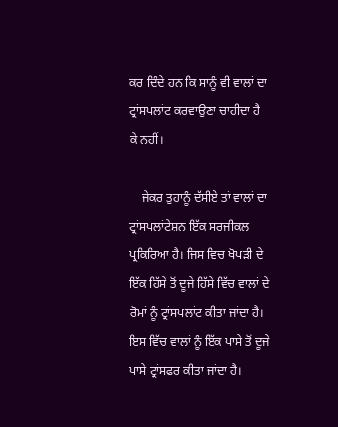ਕਰ ਦਿੰਦੇ ਹਨ ਕਿ ਸਾਨੂੰ ਵੀ ਵਾਲਾਂ ਦਾ ਟ੍ਰਾਂਸਪਲਾਂਟ ਕਰਵਾਉਣਾ ਚਾਹੀਦਾ ਹੈ ਕੇ ਨਹੀਂ।

    ਜੇਕਰ ਤੁਹਾਨੂੰ ਦੱਸੀਏ ਤਾਂ ਵਾਲਾਂ ਦਾ ਟ੍ਰਾਂਸਪਲਾਂਟੇਸ਼ਨ ਇੱਕ ਸਰਜੀਕਲ ਪ੍ਰਕਿਰਿਆ ਹੈ। ਜਿਸ ਵਿਚ ਖੋਪੜੀ ਦੇ ਇੱਕ ਹਿੱਸੇ ਤੋਂ ਦੂਜੇ ਹਿੱਸੇ ਵਿੱਚ ਵਾਲਾਂ ਦੇ ਰੋਮਾਂ ਨੂੰ ਟ੍ਰਾਂਸਪਲਾਂਟ ਕੀਤਾ ਜਾਂਦਾ ਹੈ। ਇਸ ਵਿੱਚ ਵਾਲਾਂ ਨੂੰ ਇੱਕ ਪਾਸੇ ਤੋਂ ਦੂਜੇ ਪਾਸੇ ਟ੍ਰਾਂਸਫਰ ਕੀਤਾ ਜਾਂਦਾ ਹੈ।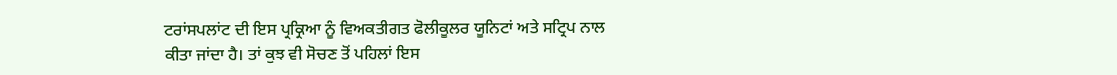ਟਰਾਂਸਪਲਾਂਟ ਦੀ ਇਸ ਪ੍ਰਕ੍ਰਿਆ ਨੂੰ ਵਿਅਕਤੀਗਤ ਫੋਲੀਕੂਲਰ ਯੂਨਿਟਾਂ ਅਤੇ ਸਟ੍ਰਿਪ ਨਾਲ ਕੀਤਾ ਜਾਂਦਾ ਹੈ। ਤਾਂ ਕੁਝ ਵੀ ਸੋਚਣ ਤੋਂ ਪਹਿਲਾਂ ਇਸ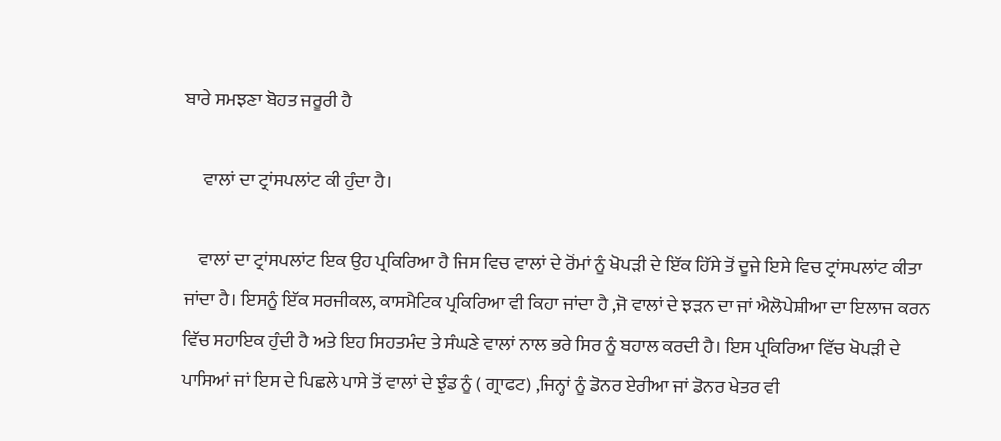ਬਾਰੇ ਸਮਝਣਾ ਬੋਹਤ ਜਰੂਰੀ ਹੈ

     ਵਾਲਾਂ ਦਾ ਟ੍ਰਾਂਸਪਲਾਂਟ ਕੀ ਹੁੰਦਾ ਹੈ।

    ਵਾਲਾਂ ਦਾ ਟ੍ਰਾਂਸਪਲਾਂਟ ਇਕ ਉਹ ਪ੍ਰਕਿਰਿਆ ਹੈ ਜਿਸ ਵਿਚ ਵਾਲਾਂ ਦੇ ਰੋਂਮਾਂ ਨੂੰ ਖੋਪੜੀ ਦੇ ਇੱਕ ਹਿੱਸੇ ਤੋਂ ਦੂਜੇ ਇਸੇ ਵਿਚ ਟ੍ਰਾਂਸਪਲਾਂਟ ਕੀਤਾ ਜਾਂਦਾ ਹੈ। ਇਸਨੂੰ ਇੱਕ ਸਰਜੀਕਲ, ਕਾਸਮੈਟਿਕ ਪ੍ਰਕਿਰਿਆ ਵੀ ਕਿਹਾ ਜਾਂਦਾ ਹੈ ,ਜੋ ਵਾਲਾਂ ਦੇ ਝੜਨ ਦਾ ਜਾਂ ਐਲੋਪੇਸ਼ੀਆ ਦਾ ਇਲਾਜ ਕਰਨ ਵਿੱਚ ਸਹਾਇਕ ਹੁੰਦੀ ਹੈ ਅਤੇ ਇਹ ਸਿਹਤਮੰਦ ਤੇ ਸੰਘਣੇ ਵਾਲਾਂ ਨਾਲ ਭਰੇ ਸਿਰ ਨੂੰ ਬਹਾਲ ਕਰਦੀ ਹੈ। ਇਸ ਪ੍ਰਕਿਰਿਆ ਵਿੱਚ ਖੋਪੜੀ ਦੇ ਪਾਸਿਆਂ ਜਾਂ ਇਸ ਦੇ ਪਿਛਲੇ ਪਾਸੇ ਤੋਂ ਵਾਲਾਂ ਦੇ ਝੁੰਡ ਨੂੰ ( ਗ੍ਰਾਫਟ) ,ਜਿਨ੍ਹਾਂ ਨੂੰ ਡੋਨਰ ਏਰੀਆ ਜਾਂ ਡੋਨਰ ਖੇਤਰ ਵੀ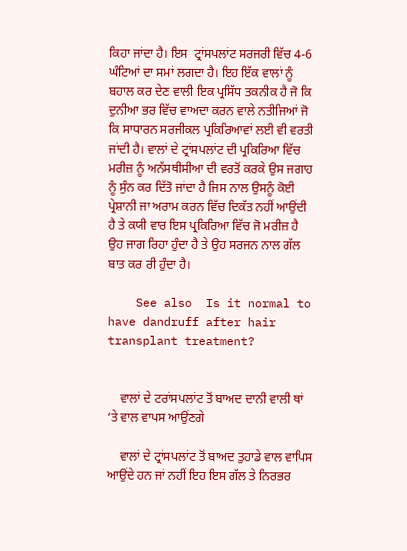ਕਿਹਾ ਜਾਂਦਾ ਹੈ। ਇਸ  ਟ੍ਰਾਂਸਪਲਾਂਟ ਸਰਜਰੀ ਵਿੱਚ 4-6 ਘੰਟਿਆਂ ਦਾ ਸਮਾਂ ਲਗਦਾ ਹੈ। ਇਹ ਇੱਕ ਵਾਲਾਂ ਨੂੰ ਬਹਾਲ ਕਰ ਦੇਣ ਵਾਲੀ ਇਕ ਪ੍ਰਸਿੱਧ ਤਕਨੀਕ ਹੈ ਜੋ ਕਿ ਦੁਨੀਆ ਭਰ ਵਿੱਚ ਵਾਅਦਾ ਕਰਨ ਵਾਲੇ ਨਤੀਜਿਆਂ ਜੋ ਕਿ ਸਾਧਾਰਨ ਸਰਜੀਕਲ ਪ੍ਰਕਿਰਿਆਵਾਂ ਲਈ ਵੀ ਵਰਤੀ ਜਾਂਦੀ ਹੈ। ਵਾਲਾਂ ਦੇ ਟ੍ਰਾਂਸਪਲਾਂਟ ਦੀ ਪ੍ਰਕਿਰਿਆ ਵਿੱਚ ਮਰੀਜ਼ ਨੂੰ ਅਨੱਸਥੀਸੀਆ ਦੀ ਵਰਤੋਂ ਕਰਕੇ ਉਸ ਜਗਾਹ ਨੂੰ ਸੁੰਨ ਕਰ ਦਿੱਤੋ ਜਾਂਦਾ ਹੈ ਜਿਸ ਨਾਲ ਉਸਨੂੰ ਕੋਈ ਪ੍ਰੇਸ਼ਾਨੀ ਜਾ ਅਰਾਮ ਕਰਨ ਵਿੱਚ ਦਿਕੱਤ ਨਹੀਂ ਆਉਂਦੀ ਹੈ ਤੇ ਕਯੀ ਵਾਰ ਇਸ ਪ੍ਰਕਿਰਿਆ ਵਿੱਚ ਜੋ ਮਰੀਜ਼ ਹੈ ਉਹ ਜਾਗ ਰਿਹਾ ਹੁੰਦਾ ਹੈ ਤੇ ਉਹ ਸਰਜਨ ਨਾਲ ਗੱਲ ਬਾਤ ਕਰ ਰੀ ਹੁੰਦਾ ਹੈ।

    See also  Is it normal to have dandruff after hair transplant treatment?


    ਵਾਲਾਂ ਦੇ ਟਰਾਂਸਪਲਾਂਟ ਤੋਂ ਬਾਅਦ ਦਾਨੀ ਵਾਲੀ ਥਾਂ ‘ਤੇ ਵਾਲ ਵਾਪਸ ਆਉਂਣਗੇ

    ਵਾਲਾਂ ਦੇ ਟ੍ਰਾਂਸਪਲਾਂਟ ਤੋਂ ਬਾਅਦ ਤੁਹਾਡੇ ਵਾਲ ਵਾਪਿਸ ਆਉਂਦੇ ਹਨ ਜਾਂ ਨਹੀਂ ਇਹ ਇਸ ਗੱਲ ਤੇ ਨਿਰਭਰ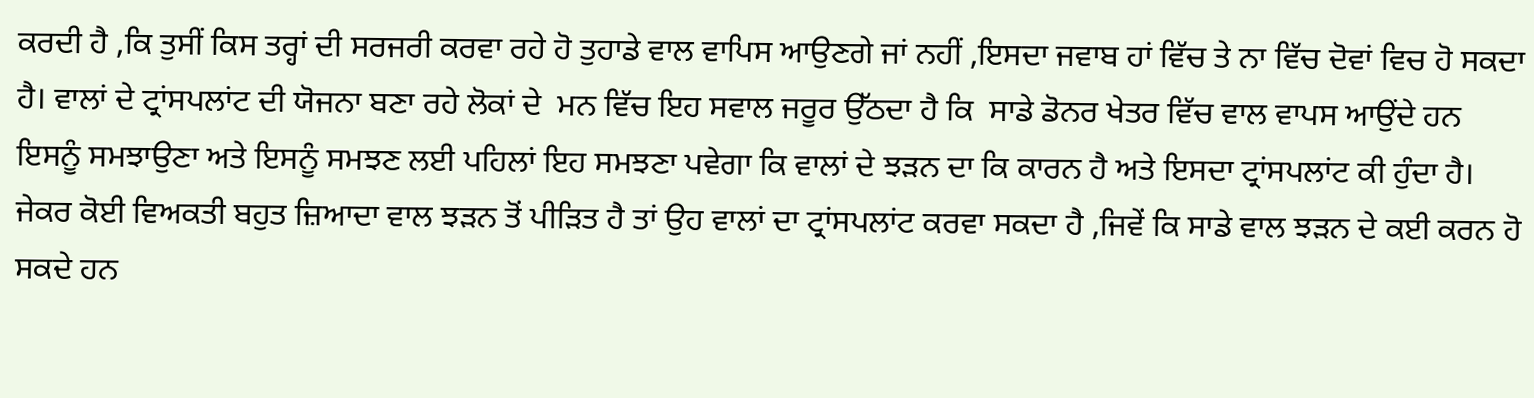ਕਰਦੀ ਹੈ ,ਕਿ ਤੁਸੀਂ ਕਿਸ ਤਰ੍ਹਾਂ ਦੀ ਸਰਜਰੀ ਕਰਵਾ ਰਹੇ ਹੋ ਤੁਹਾਡੇ ਵਾਲ ਵਾਪਿਸ ਆਉਣਗੇ ਜਾਂ ਨਹੀਂ ,ਇਸਦਾ ਜਵਾਬ ਹਾਂ ਵਿੱਚ ਤੇ ਨਾ ਵਿੱਚ ਦੋਵਾਂ ਵਿਚ ਹੋ ਸਕਦਾ ਹੈ। ਵਾਲਾਂ ਦੇ ਟ੍ਰਾਂਸਪਲਾਂਟ ਦੀ ਯੋਜਨਾ ਬਣਾ ਰਹੇ ਲੋਕਾਂ ਦੇ  ਮਨ ਵਿੱਚ ਇਹ ਸਵਾਲ ਜਰੂਰ ਉੱਠਦਾ ਹੈ ਕਿ  ਸਾਡੇ ਡੋਨਰ ਖੇਤਰ ਵਿੱਚ ਵਾਲ ਵਾਪਸ ਆਉਂਦੇ ਹਨ ਇਸਨੂੰ ਸਮਝਾਉਣਾ ਅਤੇ ਇਸਨੂੰ ਸਮਝਣ ਲਈ ਪਹਿਲਾਂ ਇਹ ਸਮਝਣਾ ਪਵੇਗਾ ਕਿ ਵਾਲਾਂ ਦੇ ਝੜਨ ਦਾ ਕਿ ਕਾਰਨ ਹੈ ਅਤੇ ਇਸਦਾ ਟ੍ਰਾਂਸਪਲਾਂਟ ਕੀ ਹੁੰਦਾ ਹੈ। ਜੇਕਰ ਕੋਈ ਵਿਅਕਤੀ ਬਹੁਤ ਜ਼ਿਆਦਾ ਵਾਲ ਝੜਨ ਤੋਂ ਪੀੜਿਤ ਹੈ ਤਾਂ ਉਹ ਵਾਲਾਂ ਦਾ ਟ੍ਰਾਂਸਪਲਾਂਟ ਕਰਵਾ ਸਕਦਾ ਹੈ ,ਜਿਵੇਂ ਕਿ ਸਾਡੇ ਵਾਲ ਝੜਨ ਦੇ ਕਈ ਕਰਨ ਹੋ ਸਕਦੇ ਹਨ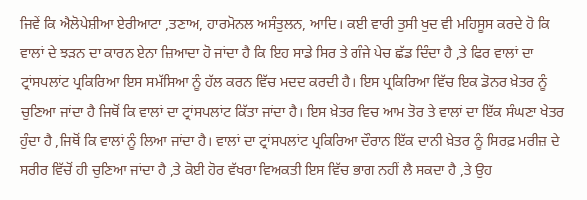ਜਿਵੇਂ ਕਿ ਐਲੋਪੇਸ਼ੀਆ ਏਰੀਆਟਾ ,ਤਣਾਅ, ਹਾਰਮੋਨਲ ਅਸੰਤੁਲਨ, ਆਦਿ। ਕਈ ਵਾਰੀ ਤੁਸੀ ਖੁਦ ਵੀ ਮਹਿਸੂਸ ਕਰਦੇ ਹੋ ਕਿ ਵਾਲਾਂ ਦੇ ਝੜਨ ਦਾ ਕਾਰਨ ਏਨਾ ਜ਼ਿਆਦਾ ਹੋ ਜਾਂਦਾ ਹੈ ਕਿ ਇਹ ਸਾਡੇ ਸਿਰ ਤੇ ਗੰਜੇ ਪੇਚ ਛੱਡ ਦਿੰਦਾ ਹੈ ,ਤੇ ਫਿਰ ਵਾਲਾਂ ਦਾ ਟ੍ਰਾਂਸਪਲਾਂਟ ਪ੍ਰਕਿਰਿਆ ਇਸ ਸਮੱਸਿਆ ਨੂੰ ਹੱਲ ਕਰਨ ਵਿੱਚ ਮਦਦ ਕਰਦੀ ਹੈ। ਇਸ ਪ੍ਰਕਿਰਿਆ ਵਿੱਚ ਇਕ ਡੋਨਰ ਖ਼ੇਤਰ ਨੂੰ ਚੁਣਿਆ ਜਾਂਦਾ ਹੈ ਜਿਥੋਂ ਕਿ ਵਾਲਾਂ ਦਾ ਟ੍ਰਾਂਸਪਲਾਂਟ ਕਿੱਤਾ ਜਾਂਦਾ ਹੈ। ਇਸ ਖ਼ੇਤਰ ਵਿਚ ਆਮ ਤੋਰ ਤੇ ਵਾਲਾਂ ਦਾ ਇੱਕ ਸੰਘਣਾ ਖੇਤਰ ਹੁੰਦਾ ਹੈ ,ਜਿਥੋਂ ਕਿ ਵਾਲਾਂ ਨੂੰ ਲਿਆ ਜਾਂਦਾ ਹੈ। ਵਾਲਾਂ ਦਾ ਟ੍ਰਾਂਸਪਲਾਂਟ ਪ੍ਰਕਿਰਿਆ ਦੌਰਾਨ ਇੱਕ ਦਾਨੀ ਖ਼ੇਤਰ ਨੂੰ ਸਿਰਫ਼ ਮਰੀਜ਼ ਦੇ ਸਰੀਰ ਵਿੱਚੋਂ ਹੀ ਚੁਣਿਆ ਜਾਂਦਾ ਹੈ ,ਤੇ ਕੋਈ ਹੋਰ ਵੱਖਰਾ ਵਿਅਕਤੀ ਇਸ ਵਿੱਚ ਭਾਗ ਨਹੀਂ ਲੈ ਸਕਦਾ ਹੈ ,ਤੇ ਉਹ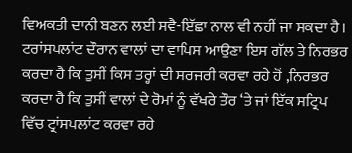ਵਿਅਕਤੀ ਦਾਨੀ ਬਣਨ ਲਈ ਸਵੈ-ਇੱਛਾ ਨਾਲ ਵੀ ਨਹੀਂ ਜਾ ਸਕਦਾ ਹੈ। ਟਰਾਂਸਪਲਾਂਟ ਦੌਰਾਨ ਵਾਲਾਂ ਦਾ ਵਾਪਿਸ ਆਉਣਾ ਇਸ ਗੱਲ ਤੇ ਨਿਰਭਰ ਕਰਦਾ ਹੈ ਕਿ ਤੁਸੀਂ ਕਿਸ ਤਰ੍ਹਾਂ ਦੀ ਸਰਜਰੀ ਕਰਵਾ ਰਹੇ ਹੋਂ ,ਨਿਰਭਰ ਕਰਦਾ ਹੈ ਕਿ ਤੁਸੀਂ ਵਾਲਾਂ ਦੇ ਰੋਮਾਂ ਨੂੰ ਵੱਖਰੇ ਤੌਰ ‘ਤੇ ਜਾਂ ਇੱਕ ਸਟ੍ਰਿਪ ਵਿੱਚ ਟ੍ਰਾਂਸਪਲਾਂਟ ਕਰਵਾ ਰਹੇ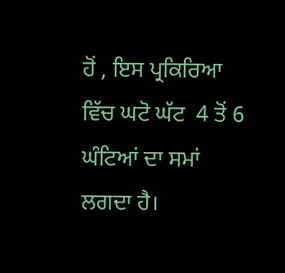ਹੋਂ , ਇਸ ਪ੍ਰਕਿਰਿਆ ਵਿੱਚ ਘਟੋ ਘੱਟ  4 ਤੋਂ 6 ਘੰਟਿਆਂ ਦਾ ਸਮਾਂ ਲਗਦਾ ਹੈ।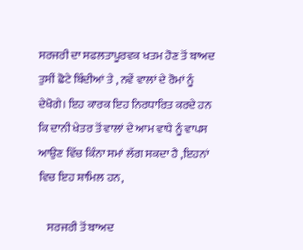ਸਰਜਰੀ ਦਾ ਸਫਲਤਾਪੂਰਵਕ ਖਤਮ ਹੋਣ ਤੋਂ ਬਾਅਦ ਤੁਸੀਂ ਛੋਟੇ ਬਿੰਦੀਆਂ ਤੇ , ਨਵੇਂ ਵਾਲਾਂ ਦੇ ਰੋਮਾਂ ਨੂੰ ਦੇਖੋਗੇ। ਇਹ ਕਾਰਕ ਇਹ ਨਿਰਧਾਰਿਤ ਕਰਦੇ ਹਨ ਕਿ ਦਾਨੀ ਖੇਤਰ ਤੋਂ ਵਾਲਾਂ ਦੇ ਆਮ ਵਾਧੇ ਨੂੰ ਵਾਪਸ ਆਉਣ ਵਿੱਚ ਕਿੰਨਾ ਸਮਾਂ ਲੱਗ ਸਕਦਾ ਹੈ ,ਇਹਨਾਂ ਵਿਚ ਇਹ ਸ਼ਾਮਿਲ ਹਨ,

    ਸਰਜਰੀ ਤੋਂ ਬਾਅਦ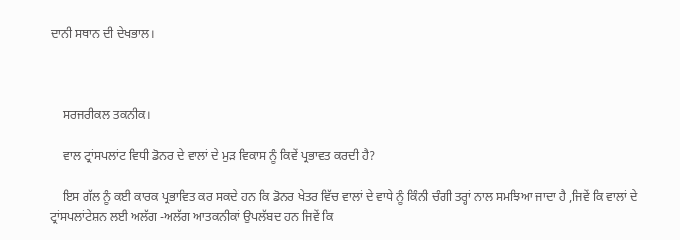ਦਾਨੀ ਸਥਾਨ ਦੀ ਦੇਖਭਾਲ।



    ਸਰਜਰੀਕਲ ਤਕਨੀਕ।

    ਵਾਲ ਟ੍ਰਾਂਸਪਲਾਂਟ ਵਿਧੀ ਡੋਨਰ ਦੇ ਵਾਲਾਂ ਦੇ ਮੁੜ ਵਿਕਾਸ ਨੂੰ ਕਿਵੇਂ ਪ੍ਰਭਾਵਤ ਕਰਦੀ ਹੈ?

    ਇਸ ਗੱਲ ਨੂੰ ਕਈ ਕਾਰਕ ਪ੍ਰਭਾਵਿਤ ਕਰ ਸਕਦੇ ਹਨ ਕਿ ਡੋਨਰ ਖੇਤਰ ਵਿੱਚ ਵਾਲਾਂ ਦੇ ਵਾਧੇ ਨੂੰ ਕਿੰਨੀ ਚੰਗੀ ਤਰ੍ਹਾਂ ਨਾਲ ਸਮਝਿਆ ਜਾਦਾ ਹੈ ,ਜਿਵੇਂ ਕਿ ਵਾਲਾਂ ਦੇ ਟ੍ਰਾਂਸਪਲਾਂਟੇਸ਼ਨ ਲਈ ਅਲੱਗ -ਅਲੱਗ ਆਤਕਨੀਕਾਂ ਉਪਲੱਬਦ ਹਨ ਜਿਵੇਂ ਕਿ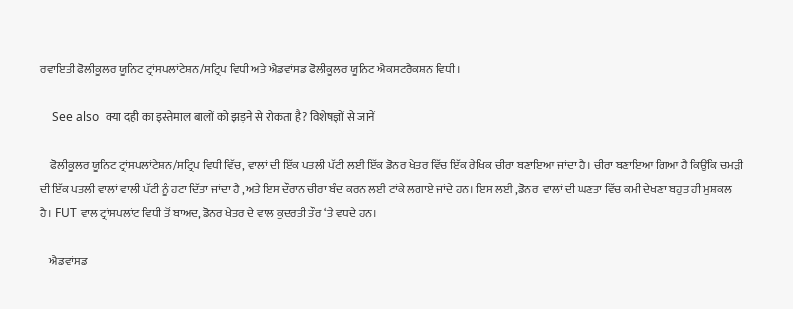ਰਵਾਇਤੀ ਫੋਲੀਕੂਲਰ ਯੂਨਿਟ ਟ੍ਰਾਂਸਪਲਾਂਟੇਸ਼ਨ/ਸਟ੍ਰਿਪ ਵਿਧੀ ਅਤੇ ਐਡਵਾਂਸਡ ਫੋਲੀਕੂਲਰ ਯੂਨਿਟ ਐਕਸਟਰੈਕਸ਼ਨ ਵਿਧੀ।

    See also  क्या दही का इस्तेमाल बालों को झड़ने से रोकता है? विशेषज्ञों से जानें

    ਫੋਲੀਕੂਲਰ ਯੂਨਿਟ ਟ੍ਰਾਂਸਪਲਾਂਟੇਸ਼ਨ/ਸਟ੍ਰਿਪ ਵਿਧੀ ਵਿੱਚ, ਵਾਲਾਂ ਦੀ ਇੱਕ ਪਤਲੀ ਪੱਟੀ ਲਈ ਇੱਕ ਡੋਨਰ ਖੇਤਰ ਵਿੱਚ ਇੱਕ ਰੇਖਿਕ ਚੀਰਾ ਬਣਾਇਆ ਜਾਂਦਾ ਹੈ। ਚੀਰਾ ਬਣਾਇਆ ਗਿਆ ਹੈ ਕਿਉਂਕਿ ਚਮੜੀ ਦੀ ਇੱਕ ਪਤਲੀ ਵਾਲਾਂ ਵਾਲੀ ਪੱਟੀ ਨੂੰ ਹਟਾ ਦਿੱਤਾ ਜਾਂਦਾ ਹੈ ,ਅਤੇ ਇਸ ਦੌਰਾਨ ਚੀਰਾ ਬੰਦ ਕਰਨ ਲਈ ਟਾਂਕੇ ਲਗਾਏ ਜਾਂਦੇ ਹਨ। ਇਸ ਲਈ ,ਡੋਨਰ  ਵਾਲਾਂ ਦੀ ਘਣਤਾ ਵਿੱਚ ਕਮੀ ਦੇਖਣਾ ਬਹੁਤ ਹੀ ਮੁਸ਼ਕਲ ਹੈ। FUT ਵਾਲ ਟ੍ਰਾਂਸਪਲਾਂਟ ਵਿਧੀ ਤੋਂ ਬਾਅਦ, ਡੋਨਰ ਖੇਤਰ ਦੇ ਵਾਲ ਕੁਦਰਤੀ ਤੌਰ ‘ਤੇ ਵਧਦੇ ਹਨ।

    ਐਡਵਾਂਸਡ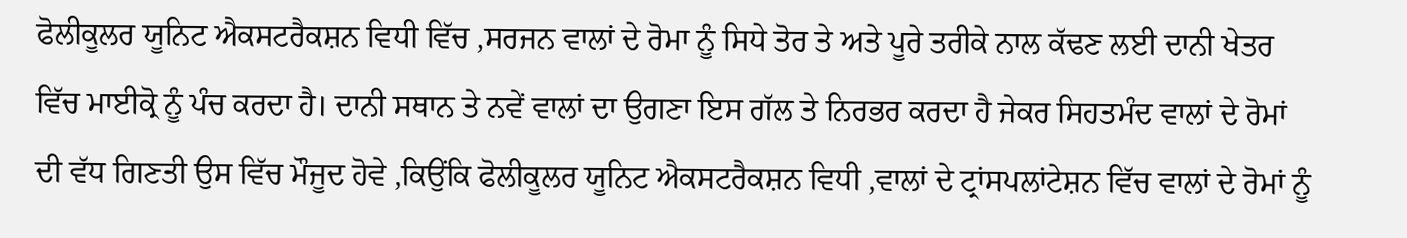ਫੋਲੀਕੂਲਰ ਯੂਨਿਟ ਐਕਸਟਰੈਕਸ਼ਨ ਵਿਧੀ ਵਿੱਚ ,ਸਰਜਨ ਵਾਲਾਂ ਦੇ ਰੋਮਾ ਨੂੰ ਸਿਧੇ ਤੋਰ ਤੇ ਅਤੇ ਪੂਰੇ ਤਰੀਕੇ ਨਾਲ ਕੱਢਣ ਲਈ ਦਾਨੀ ਖੇਤਰ ਵਿੱਚ ਮਾਈਕ੍ਰੋ ਨੂੰ ਪੰਚ ਕਰਦਾ ਹੈ। ਦਾਨੀ ਸਥਾਨ ਤੇ ਨਵੇਂ ਵਾਲਾਂ ਦਾ ਉਗਣਾ ਇਸ ਗੱਲ ਤੇ ਨਿਰਭਰ ਕਰਦਾ ਹੈ ਜੇਕਰ ਸਿਹਤਮੰਦ ਵਾਲਾਂ ਦੇ ਰੋਮਾਂ ਦੀ ਵੱਧ ਗਿਣਤੀ ਉਸ ਵਿੱਚ ਮੌਜੂਦ ਹੋਵੇ ,ਕਿਉਂਕਿ ਫੋਲੀਕੂਲਰ ਯੂਨਿਟ ਐਕਸਟਰੈਕਸ਼ਨ ਵਿਧੀ ,ਵਾਲਾਂ ਦੇ ਟ੍ਰਾਂਸਪਲਾਂਟੇਸ਼ਨ ਵਿੱਚ ਵਾਲਾਂ ਦੇ ਰੋਮਾਂ ਨੂੰ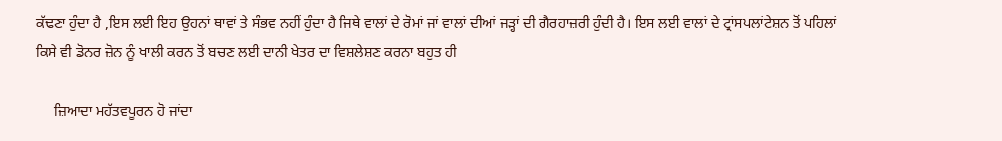ਕੱਢਣਾ ਹੁੰਦਾ ਹੈ ,ਇਸ ਲਈ ਇਹ ਉਹਨਾਂ ਥਾਵਾਂ ਤੇ ਸੰਭਵ ਨਹੀਂ ਹੁੰਦਾ ਹੈ ਜਿਥੇ ਵਾਲਾਂ ਦੇ ਰੋਮਾਂ ਜਾਂ ਵਾਲਾਂ ਦੀਆਂ ਜੜ੍ਹਾਂ ਦੀ ਗੈਰਹਾਜ਼ਰੀ ਹੁੰਦੀ ਹੈ। ਇਸ ਲਈ ਵਾਲਾਂ ਦੇ ਟ੍ਰਾਂਸਪਲਾਂਟੇਸ਼ਨ ਤੋਂ ਪਹਿਲਾਂ ਕਿਸੇ ਵੀ ਡੋਨਰ ਜ਼ੋਨ ਨੂੰ ਖਾਲੀ ਕਰਨ ਤੋਂ ਬਚਣ ਲਈ ਦਾਨੀ ਖੇਤਰ ਦਾ ਵਿਸ਼ਲੇਸ਼ਣ ਕਰਨਾ ਬਹੁਤ ਹੀ

     ਜ਼ਿਆਦਾ ਮਹੱਤਵਪੂਰਨ ਹੋ ਜਾਂਦਾ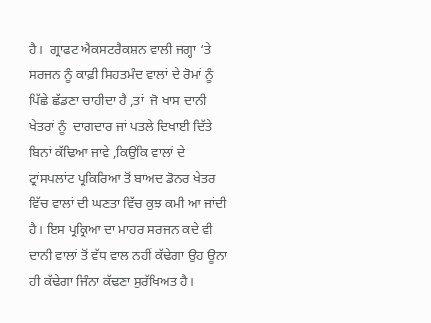ਹੈ।  ਗ੍ਰਾਫਟ ਐਕਸਟਰੈਕਸ਼ਨ ਵਾਲੀ ਜਗ੍ਹਾ ‘ਤੇ ਸਰਜਨ ਨੂੰ ਕਾਫ਼ੀ ਸਿਹਤਮੰਦ ਵਾਲਾਂ ਦੇ ਰੋਮਾਂ ਨੂੰ ਪਿੱਛੇ ਛੱਡਣਾ ਚਾਹੀਦਾ ਹੈ ,ਤਾਂ  ਜੋ ਖਾਸ ਦਾਨੀ ਖੇਤਰਾਂ ਨੂੰ  ਦਾਗਦਾਰ ਜਾਂ ਪਤਲੇ ਦਿਖਾਈ ਦਿੱਤੇ ਬਿਨਾਂ ਕੱਢਿਆ ਜਾਵੇ ,ਕਿਉਂਕਿ ਵਾਲਾਂ ਦੇ ਟ੍ਰਾਂਸਪਲਾਂਟ ਪ੍ਰਕਿਰਿਆ ਤੋਂ ਬਾਅਦ ਡੋਨਰ ਖੇਤਰ ਵਿੱਚ ਵਾਲਾਂ ਦੀ ਘਣਤਾ ਵਿੱਚ ਕੁਝ ਕਮੀ ਆ ਜਾਂਦੀ ਹੈ। ਇਸ ਪ੍ਰਕ੍ਰਿਆ ਦਾ ਮਾਹਰ ਸਰਜਨ ਕਦੇ ਵੀ ਦਾਨੀ ਵਾਲਾਂ ਤੋਂ ਵੱਧ ਵਾਲ ਨਹੀਂ ਕੱਢੇਗਾ ਉਹ ਊਨਾ ਹੀ ਕੱਢੇਗਾ ਜਿੰਨਾ ਕੱਢਣਾ ਸੁਰੱਖਿਅਤ ਹੈ।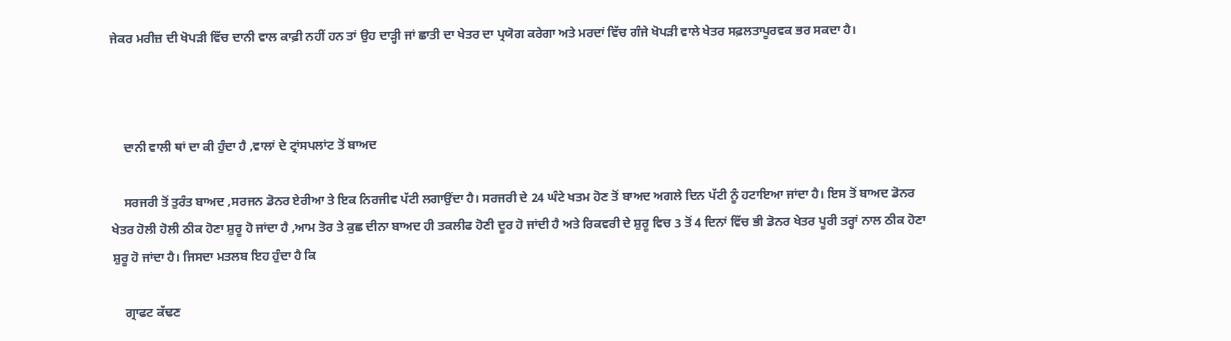ਜੇਕਰ ਮਰੀਜ਼ ਦੀ ਖੋਪੜੀ ਵਿੱਚ ਦਾਨੀ ਵਾਲ ਕਾਫ਼ੀ ਨਹੀਂ ਹਨ ਤਾਂ ਉਹ ਦਾੜ੍ਹੀ ਜਾਂ ਛਾਤੀ ਦਾ ਖੇਤਰ ਦਾ ਪ੍ਰਯੋਗ ਕਰੇਗਾ ਅਤੇ ਮਰਦਾਂ ਵਿੱਚ ਗੰਜੇ ਖੋਪੜੀ ਵਾਲੇ ਖੇਤਰ ਸਫ਼ਲਤਾਪੂਰਵਕ ਭਰ ਸਕਦਾ ਹੈ।



    ਦਾਨੀ ਵਾਲੀ ਥਾਂ ਦਾ ਕੀ ਹੁੰਦਾ ਹੈ ,ਵਾਲਾਂ ਦੇ ਟ੍ਰਾਂਸਪਲਾਂਟ ਤੋਂ ਬਾਅਦ

    ਸਰਜਰੀ ਤੋਂ ਤੁਰੰਤ ਬਾਅਦ ,ਸਰਜਨ ਡੋਨਰ ਏਰੀਆ ਤੇ ਇਕ ਨਿਰਜੀਵ ਪੱਟੀ ਲਗਾਉਂਦਾ ਹੈ। ਸਰਜਰੀ ਦੇ 24 ਘੰਟੇ ਖਤਮ ਹੋਣ ਤੋਂ ਬਾਅਦ ਅਗਲੇ ਦਿਨ ਪੱਟੀ ਨੂੰ ਹਟਾਇਆ ਜਾਂਦਾ ਹੈ। ਇਸ ਤੋਂ ਬਾਅਦ ਡੋਨਰ ਖੇਤਰ ਹੋਲੀ ਹੋਲੀ ਠੀਕ ਹੋਣਾ ਸ਼ੁਰੂ ਹੋ ਜਾਂਦਾ ਹੈ ,ਆਮ ਤੋਰ ਤੇ ਕੁਛ ਦੀਨਾ ਬਾਅਦ ਹੀ ਤਕਲੀਫ ਹੋਣੀ ਦੂਰ ਹੋ ਜਾਂਦੀ ਹੈ ਅਤੇ ਰਿਕਵਰੀ ਦੇ ਸ਼ੁਰੂ ਵਿਚ 3 ਤੋਂ 4 ਦਿਨਾਂ ਵਿੱਚ ਭੀ ਡੋਨਰ ਖੇਤਰ ਪੂਰੀ ਤਰ੍ਹਾਂ ਨਾਲ ਠੀਕ ਹੋਣਾ ਸ਼ੁਰੂ ਹੋ ਜਾਂਦਾ ਹੈ। ਜਿਸਦਾ ਮਤਲਬ ਇਹ ਹੁੰਦਾ ਹੈ ਕਿ

    ਗ੍ਰਾਫਟ ਕੱਢਣ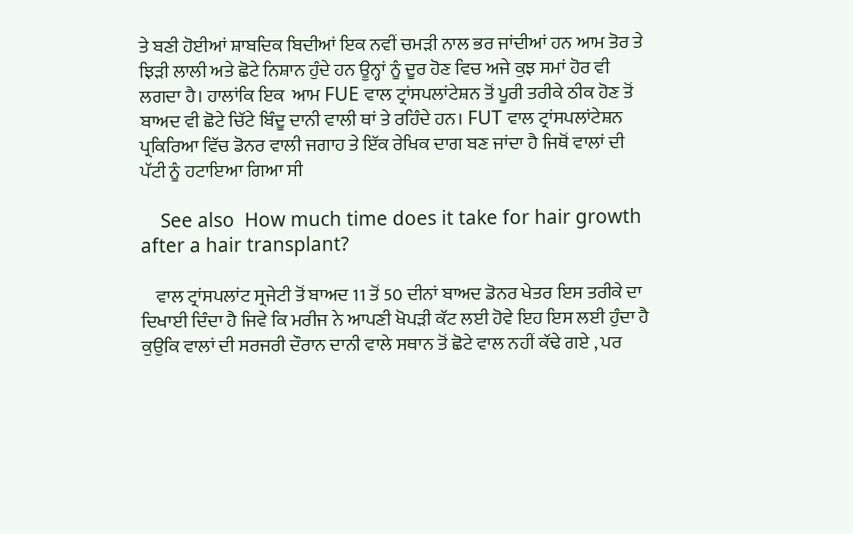ਤੇ ਬਣੀ ਹੋਈਆਂ ਸ਼ਾਬਦਿਕ ਬਿਦੀਆਂ ਇਕ ਨਵੀਂ ਚਮੜੀ ਨਾਲ ਭਰ ਜਾਂਦੀਆਂ ਹਨ ਆਮ ਤੋਰ ਤੇ ਝਿੜੀ ਲਾਲੀ ਅਤੇ ਛੋਟੇ ਨਿਸ਼ਾਨ ਹੁੰਦੇ ਹਨ ਊਨ੍ਹਾਂ ਨੂੰ ਦੂਰ ਹੋਣ ਵਿਚ ਅਜੇ ਕੁਝ ਸਮਾਂ ਹੋਰ ਵੀ ਲਗਦਾ ਹੈ। ਹਾਲਾਂਕਿ ਇਕ  ਆਮ FUE ਵਾਲ ਟ੍ਰਾਂਸਪਲਾਂਟੇਸ਼ਨ ਤੋਂ ਪੂਰੀ ਤਰੀਕੇ ਠੀਕ ਹੋਣ ਤੋਂ ਬਾਅਦ ਵੀ ਛੋਟੇ ਚਿੱਟੇ ਬਿੰਦੂ ਦਾਨੀ ਵਾਲੀ ਥਾਂ ਤੇ ਰਹਿੰਦੇ ਹਨ। FUT ਵਾਲ ਟ੍ਰਾਂਸਪਲਾਂਟੇਸ਼ਨ ਪ੍ਰਕਿਰਿਆ ਵਿੱਚ ਡੋਨਰ ਵਾਲੀ ਜਗਾਹ ਤੇ ਇੱਕ ਰੇਖਿਕ ਦਾਗ ਬਣ ਜਾਂਦਾ ਹੈ ਜਿਥੋਂ ਵਾਲਾਂ ਦੀ ਪੱਟੀ ਨੂੰ ਹਟਾਇਆ ਗਿਆ ਸੀ

    See also  How much time does it take for hair growth after a hair transplant?

    ਵਾਲ ਟ੍ਰਾਂਸਪਲਾਂਟ ਸ੍ਰਜੇਟੀ ਤੋਂ ਬਾਅਦ 11 ਤੋਂ 50 ਦੀਨਾਂ ਬਾਅਦ ਡੋਨਰ ਖੇਤਰ ਇਸ ਤਰੀਕੇ ਦਾ ਦਿਖਾਈ ਦਿੰਦਾ ਹੈ ਜਿਵੇ ਕਿ ਮਰੀਜ ਨੇ ਆਪਣੀ ਖੋਪੜੀ ਕੱਟ ਲਈ ਹੋਵੇ ਇਹ ਇਸ ਲਈ ਹੁੰਦਾ ਹੈ ਕੁਉਕਿ ਵਾਲਾਂ ਦੀ ਸਰਜਰੀ ਦੌਰਾਨ ਦਾਨੀ ਵਾਲੇ ਸਥਾਨ ਤੋਂ ਛੋਟੇ ਵਾਲ ਨਹੀਂ ਕੱਢੇ ਗਏ , ਪਰ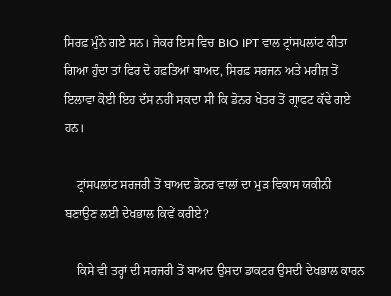ਸਿਰਫ਼ ਮੁੰਨੇ ਗਏ ਸਨ। ਜੇਕਰ ਇਸ ਵਿਚ BIO IPT ਵਾਲ ਟ੍ਰਾਂਸਪਲਾਂਟ ਕੀਤਾ ਗਿਆ ਹੁੰਦਾ ਤਾਂ ਫਿਰ ਦੋ ਹਫ਼ਤਿਆਂ ਬਾਅਦ, ਸਿਰਫ਼ ਸਰਜਨ ਅਤੇ ਮਰੀਜ਼ ਤੋਂ ਇਲਾਵਾ ਕੋਈ ਇਹ ਦੱਸ ਨਹੀਂ ਸਕਦਾ ਸੀ ਕਿ ਡੋਨਰ ਖੇਤਰ ਤੋਂ ਗ੍ਰਾਫਟ ਕੱਢੇ ਗਏ ਹਨ।

    ਟ੍ਰਾਂਸਪਲਾਂਟ ਸਰਜਰੀ ਤੋਂ ਬਾਅਦ ਡੋਨਰ ਵਾਲਾਂ ਦਾ ਮੁੜ ਵਿਕਾਸ ਯਕੀਨੀ ਬਣਾਉਣ ਲਈ ਦੇਖਭਾਲ ਕਿਵੇਂ ਕਰੀਏ?

    ਕਿਸੇ ਵੀ ਤਰ੍ਹਾਂ ਦੀ ਸਰਜਰੀ ਤੋਂ ਬਾਅਦ ਉਸਦਾ ਡਾਕਟਰ ਉਸਦੀ ਦੇਖਭਾਲ ਕਾਰਨ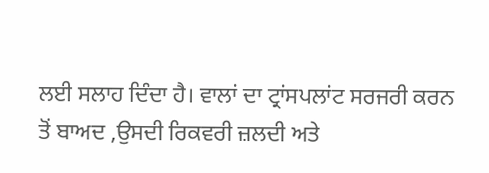ਲਈ ਸਲਾਹ ਦਿੰਦਾ ਹੈ। ਵਾਲਾਂ ਦਾ ਟ੍ਰਾਂਸਪਲਾਂਟ ਸਰਜਰੀ ਕਰਨ ਤੋਂ ਬਾਅਦ ,ਉਸਦੀ ਰਿਕਵਰੀ ਜ਼ਲਦੀ ਅਤੇ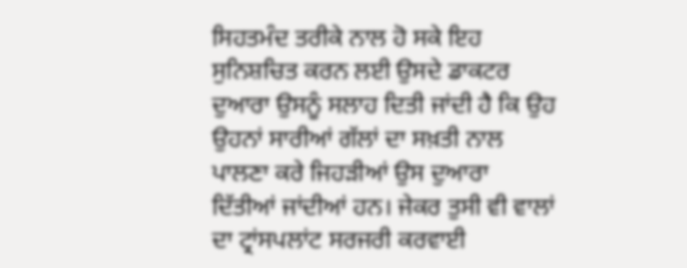ਸਿਹਤਮੰਦ ਤਰੀਕੇ ਨਾਲ ਹੋ ਸਕੇ ਇਹ  ਸੁਨਿਸ਼ਚਿਤ ਕਰਨ ਲਈ ਉਸਦੇ ਡਾਕਟਰ ਦੁਆਰਾ ਉਸਨੂੰ ਸਲਾਹ ਦਿਤੀ ਜਾਂਦੀ ਹੈ ਕਿ ਉਹ ਉਹਨਾਂ ਸਾਰੀਆਂ ਗੱਲਾਂ ਦਾ ਸਖ਼ਤੀ ਨਾਲ ਪਾਲਣਾ ਕਰੇ ਜਿਹੜੀਆਂ ਉਸ ਦੁਆਰਾ ਦਿੱਤੀਆਂ ਜਾਂਦੀਆਂ ਹਨ। ਜੇਕਰ ਤੁਸੀ ਵੀ ਵਾਲਾਂ ਦਾ ਟ੍ਰਾਂਸਪਲਾਂਟ ਸਰਜਰੀ ਕਰਵਾਈ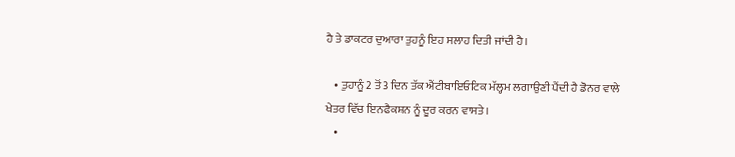ਹੈ ਤੇ ਡਾਕਟਰ ਦੁਆਰਾ ਤੁਹਨੂੰ ਇਹ ਸਲਾਹ ਦਿਤੀ ਜਾਂਦੀ ਹੈ।

    • ਤੁਹਾਨੂੰ 2 ਤੋਂ 3 ਦਿਨ ਤੱਕ ਐਂਟੀਬਾਇਓਟਿਕ ਮੱਲ੍ਹਮ ਲਗਾਉਣੀ ਪੈਂਦੀ ਹੈ ਡੋਨਰ ਵਾਲੇ ਖੇਤਰ ਵਿੱਚ ਇਨਫੈਕਸ਼ਨ ਨੂੰ ਦੂਰ ਕਰਨ ਵਾਸਤੇ।
    •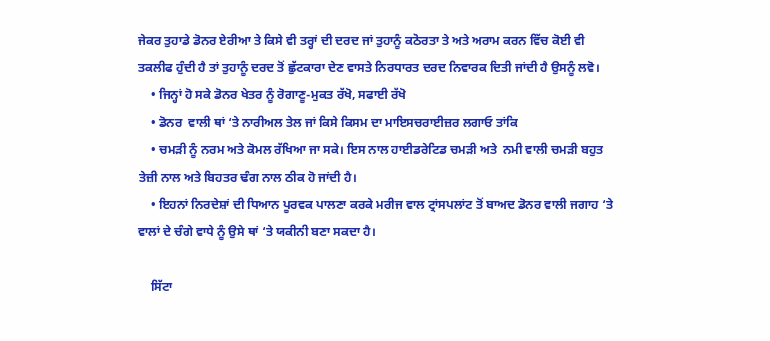ਜੇਕਰ ਤੁਹਾਡੇ ਡੋਨਰ ਏਰੀਆ ਤੇ ਕਿਸੇ ਵੀ ਤਰ੍ਹਾਂ ਦੀ ਦਰਦ ਜਾਂ ਤੁਹਾਨੂੰ ਕਠੋਰਤਾ ਤੇ ਅਤੇ ਅਰਾਮ ਕਰਨ ਵਿੱਚ ਕੋਈ ਵੀ ਤਕਲੀਫ ਹੁੰਦੀ ਹੈ ਤਾਂ ਤੁਹਾਨੂੰ ਦਰਦ ਤੋਂ ਛੁੱਟਕਾਰਾ ਦੇਣ ਵਾਸਤੇ ਨਿਰਧਾਰਤ ਦਰਦ ਨਿਵਾਰਕ ਦਿਤੀ ਜਾਂਦੀ ਹੈ ਉਸਨੂੰ ਲਵੋ।
    • ਜਿਨ੍ਹਾਂ ਹੋ ਸਕੇ ਡੋਨਰ ਖੇਤਰ ਨੂੰ ਰੋਗਾਣੂ-ਮੁਕਤ ਰੱਖੋ, ਸਫਾਈ ਰੱਖੋ
    • ਡੋਨਰ  ਵਾਲੀ ਥਾਂ ‘ਤੇ ਨਾਰੀਅਲ ਤੇਲ ਜਾਂ ਕਿਸੇ ਕਿਸਮ ਦਾ ਮਾਇਸਚਰਾਈਜ਼ਰ ਲਗਾਓ ਤਾਂਕਿ
    • ਚਮੜੀ ਨੂੰ ਨਰਮ ਅਤੇ ਕੋਮਲ ਰੱਖਿਆ ਜਾ ਸਕੇ। ਇਸ ਨਾਲ ਹਾਈਡਰੇਟਿਡ ਚਮੜੀ ਅਤੇ  ਨਮੀ ਵਾਲੀ ਚਮੜੀ ਬਹੁਤ ਤੇਜ਼ੀ ਨਾਲ ਅਤੇ ਬਿਹਤਰ ਢੰਗ ਨਾਲ ਠੀਕ ਹੋ ਜਾਂਦੀ ਹੈ।
    • ਇਹਨਾਂ ਨਿਰਦੇਸ਼ਾਂ ਦੀ ਧਿਆਨ ਪੂਰਵਕ ਪਾਲਣਾ ਕਰਕੇ ਮਰੀਜ ਵਾਲ ਟ੍ਰਾਂਸਪਲਾਂਟ ਤੋਂ ਬਾਅਦ ਡੋਨਰ ਵਾਲੀ ਜਗਾਹ ‘ਤੇ ਵਾਲਾਂ ਦੇ ਚੰਗੇ ਵਾਧੇ ਨੂੰ ਉਸੇ ਥਾਂ ‘ਤੇ ਯਕੀਨੀ ਬਣਾ ਸਕਦਾ ਹੈ।

    ਸਿੱਟਾ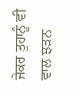ਜੇਕਰ ਤੁਹਾਨੂੰ ਵੀ ਵਾਲ ਝੜਨ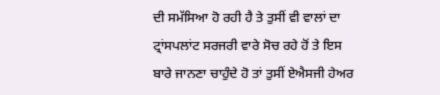ਦੀ ਸਮੱਸਿਆ ਹੋ ਰਹੀ ਹੈ ਤੇ ਤੁਸੀਂ ਵੀ ਵਾਲਾਂ ਦਾ ਟ੍ਰਾਂਸਪਲਾਂਟ ਸਰਜਰੀ ਵਾਰੇ ਸੋਚ ਰਹੇ ਹੋਂ ਤੇ ਇਸ ਬਾਰੇ ਜਾਨਣਾ ਚਾਹੁੰਦੇ ਹੋ ਤਾਂ ਤੁਸੀਂ ਏਐਸਜੀ ਹੇਅਰ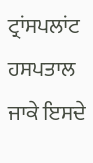ਟ੍ਰਾਂਸਪਲਾਂਟ ਹਸਪਤਾਲ ਜਾਕੇ ਇਸਦੇ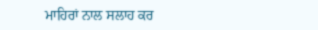ਮਾਹਿਰਾਂ ਨਾਲ ਸਲਾਹ ਕਰ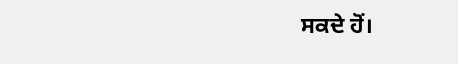ਸਕਦੇ ਹੋਂ।